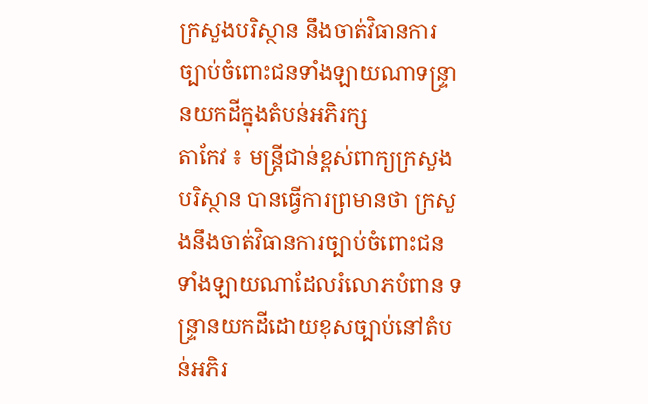ក្រសួងបរិស្ថាន នឹងចាត់វិធានការច្បាប់ចំពោះជនទាំងឡាយណាទន្ទ្រានយកដីក្នុងតំបន់អភិរក្ស
តាកែវ ៖ មន្ត្រីជាន់ខ្ពស់ពាក្យក្រសួងបរិស្ថាន បានធ្វើការព្រមានថា ក្រសួងនឹងចាត់វិធានការច្បាប់ចំពោះជនទាំងឡាយណាដែលរំលោភបំពាន ទន្ទ្រានយកដីដោយខុសច្បាប់នៅតំបន់អភិរ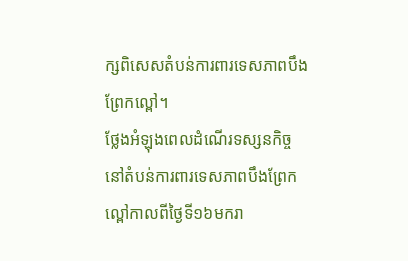ក្សពិសេសតំបន់ការពារទេសភាពបឹងព្រែកល្ពៅ។
ថ្លែងអំឡុងពេលដំណើរទស្សនកិច្ច នៅតំបន់ការពារទេសភាពបឹងព្រែកល្ពៅកាលពីថ្ងៃទី១៦មករា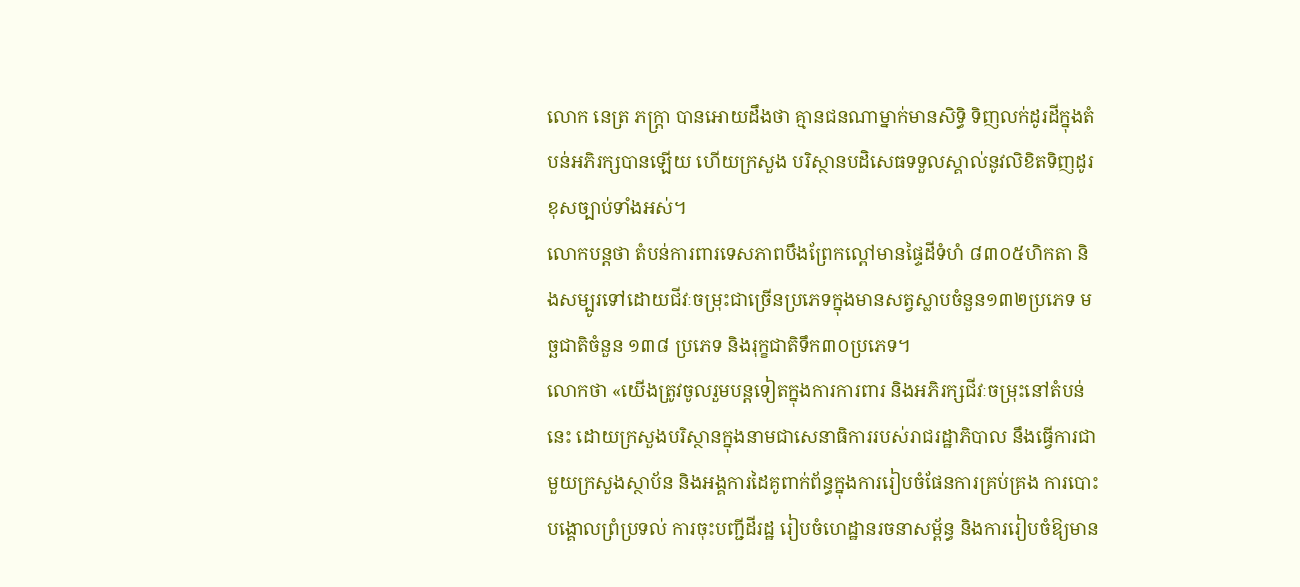លោក នេត្រ ភក្ត្រា បានអោយដឹងថា គ្មានជនណាម្នាក់មានសិទ្ធិ ទិញលក់ដូរដីក្នុងតំបន់អភិរក្សបានឡើយ ហើយក្រសួង បរិស្ថានបដិសេធទទួលស្គាល់នូវលិខិតទិញដូរខុសច្បាប់ទាំងអស់។
លោកបន្តថា តំបន់ការពារទេសភាពបឹងព្រែកល្ពៅមានផ្ទៃដីទំហំ ៨៣០៥ហិកតា និងសម្បូរទៅដោយជីវៈចម្រុះជាច្រើនប្រភេទក្នុងមានសត្វស្លាបចំនួន១៣២ប្រភេទ មច្ឆជាតិចំនួន ១៣៨ ប្រភេទ និងរុក្ខជាតិទឹក៣០ប្រភេទ។
លោកថា «យើងត្រូវចូលរួមបន្តទៀតក្នុងការការពារ និងអភិរក្សជីវៈចម្រុះនៅតំបន់នេះ ដោយក្រសួងបរិស្ថានក្នុងនាមជាសេនាធិការរបស់រាជរដ្ឋាភិបាល នឹងធ្វើការជាមួយក្រសួងស្ថាប័ន និងអង្គការដៃគូពាក់ព័ន្ធក្នុងការរៀបចំផែនការគ្រប់គ្រង ការបោះបង្គោលព្រំប្រទល់ ការចុះបញ្ជីដីរដ្ឋ រៀបចំហេដ្ឋានរចនាសម្ព័ន្ធ និងការរៀបចំឱ្យមាន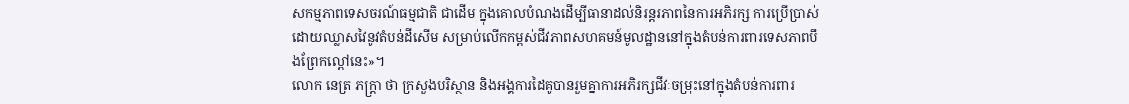សកម្មភាពទេសចរណ៍ធម្មជាតិ ជាដើម ក្នុងគោលបំណងដើម្បីធានាដល់និរន្តរភាពនៃការអភិរក្ស ការប្រើប្រាស់ដោយឈ្លាសវៃនូវតំបន់ដីសើម សម្រាប់លើកកម្ពស់ជីវភាពសហគមន៍មូលដ្ឋាននៅក្នុងតំបន់ការពារទេសភាពបឹងព្រែកល្ពៅនេះ»។
លោក នេត្រ ភក្ត្រា ថា ក្រសួងបរិស្ថាន និងអង្គការដៃគូបានរួមគ្នាការអភិរក្សជីវៈចម្រុះនៅក្នុងតំបន់ការពារ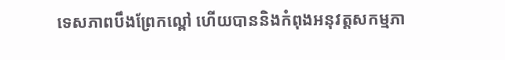ទេសភាពបឹងព្រែកល្ពៅ ហើយបាននិងកំពុងអនុវត្តសកម្មភា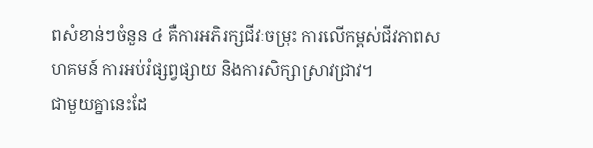ពសំខាន់ៗចំនួន ៤ គឺការអភិរក្សជីវៈចម្រុះ ការលើកម្ពស់ជីវភាពសហគមន៍ ការអប់រំផ្សព្វផ្សាយ និងការសិក្សាស្រាវជ្រាវ។
ជាមួយគ្នានេះដែ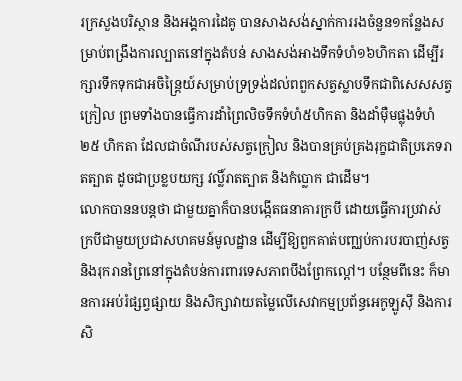រក្រសួងបរិស្ថាន និងអង្គការដៃគូ បានសាងសង់ស្នាក់ការរងចំនួន១កន្លែងសម្រាប់ពង្រឹងការល្បាតនៅក្នុងតំបន់ សាងសង់អាងទឹកទំហំ១៦ហិកតា ដើម្បីរក្សារទឹកទុកជាអចិន្ត្រៃយ៍សម្រាប់ទ្រទ្រង់ដល់ពពួកសត្វស្លាបទឹកជាពិសេសសត្វក្រៀល ព្រមទាំងបានធ្វើការដាំព្រៃលិចទឹកទំហំ៥ហិកតា និងដាំម៉ឺមផ្លុងទំហំ២៥ ហិកតា ដែលជាចំណីរបស់សត្វក្រៀល និងបានគ្រប់គ្រងរុក្ខជាតិប្រភេទរាតត្បាត ដូចជាប្រខ្លបយក្ស វល្លិ៍រាតត្បាត និងកំប្លោក ជាដើម។
លោកបាននបន្តថា ជាមួយគ្នាក៏បានបង្កើតធនាគារក្របី ដោយធ្វើការប្រវាស់ក្របីជាមួយប្រជាសហគមន៍មូលដ្ឋាន ដើម្បីឱ្យពួកគាត់បញ្ឈប់ការបរបាញ់សត្វ និងរុករានព្រៃនៅក្នុងតំបន់ការពារទេសភាពបឹងព្រែកល្ពៅ។ បន្ថែមពីនេះ ក៏មានការអប់រំផ្សព្វផ្សាយ និងសិក្សាវាយតម្លៃលើសេវាកម្មប្រព័ន្ធអេកូឡូស៊ី និងការសិ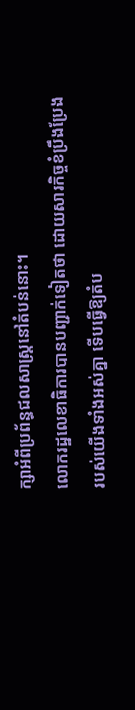ក្សាអំពីប្រព័ន្ធជលសាស្រ្តនៅតំបន់នោះ។
លោករដ្ឋលេខាធិការបានបញ្ជាក់ទៀតថា ដោយសារកិច្ចខំប្រឹងប្រែងរបស់យើងទាំងអស់គ្នា ទើបធ្វើឱ្យតំប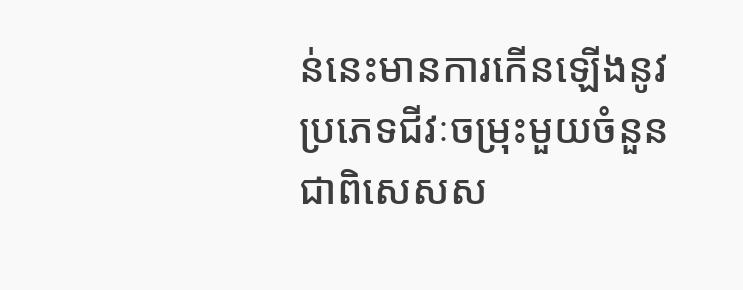ន់នេះមានការកើនឡើងនូវប្រភេទជីវៈចម្រុះមួយចំនួន ជាពិសេសស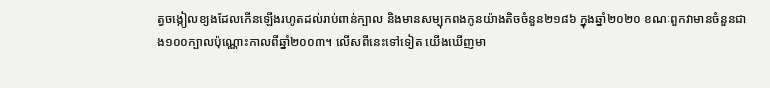ត្វចង្កៀលខ្យងដែលកើនឡើងរហូតដល់រាប់ពាន់ក្បាល និងមានសម្បុកពងកូនយ៉ាងតិចចំនួន២១៨៦ ក្នុងឆ្នាំ២០២០ ខណៈពួកវាមានចំនួនជាង១០០ក្បាលប៉ុណ្ណោះកាលពីឆ្នាំ២០០៣។ លើសពីនេះទៅទៀត យើងឃើញមា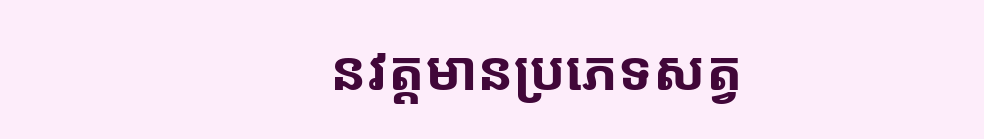នវត្តមានប្រភេទសត្វ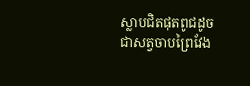ស្លាបជិតផុតពូជដូចជាសត្វចាបព្រៃវែង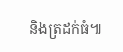និងត្រដក់ធំ៕